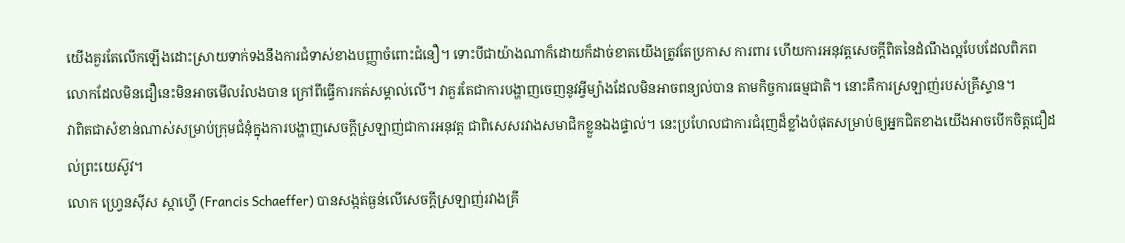យើងគួរតែលើកឡើងដោះស្រាយទាក់ទងនឹងការជំទាស់ខាងបញ្ញាចំពោះជំនឿ។ ទោះបីជាយ៉ាងណាក៏ដោយក៏ដាច់ខាតយើងត្រូវតែប្រកាស ការពារ ហើយការអនុវត្តសេចក្តីពិតនៃដំណឹងល្អបែបដែលពិភពលោកដែលមិនជឿនេះមិនអាចមើលរំលងបាន ក្រៅពីធ្វើការកត់សម្គាល់លើ។ វាគួរតែជាការបង្ហាញចេញនូវអ្វីម្យ៉ាងដែលមិនអាចពន្យល់បាន តាមកិច្ចការធម្មជាតិ។ នោះគឺការស្រឡាញ់របស់គ្រីស្ទាន។
វាពិតជាសំខាន់ណាស់សម្រាប់ក្រុមជំនុំក្នុងការបង្ហាញសេចក្តីស្រឡាញ់ជាការអនុវត្ត ជាពិសេសរវាងសមាជិកខ្លួនឯងផ្ទាល់។ នេះប្រហែលជាការជំរុញដ៏ខ្លាំងបំផុតសម្រាប់ឲ្យអ្នកជិតខាងយើងអាចបើកចិត្តជឿដល់ព្រះយេស៊ូវ។
លោក ហ្វ្រេនស៊ីស ស្កាហ្វើ (Francis Schaeffer) បានសង្កត់ធ្ងន់លើសេចក្តីស្រឡាញ់រវាងគ្រី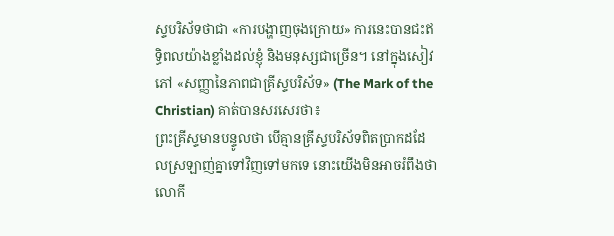ស្ទបរិស័ទថាជា «ការបង្ហាញចុងក្រោយ» ការនេះបានជះឥទ្ធិពលយ៉ាងខ្លាំងដល់ខ្ញុំ និងមនុស្សជាច្រើន។ នៅក្នុងសៀវភៅ «សញ្ញានៃភាពជាគ្រីស្ទបរិស័ទ» (The Mark of the Christian) គាត់បានសរសេរថា៖
ព្រះគ្រីស្ទមានបន្ទូលថា បើគ្មានគ្រីស្ទបរិស័ទពិតប្រាកដដែលស្រឡាញ់គ្នាទៅវិញទៅមកទេ នោះយើងមិនអាចរំពឹងថាលោកី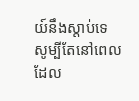យ៍នឹងស្តាប់ទេ សូម្បីតែនៅពេលដែល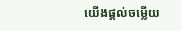យើងផ្តល់ចម្លើយ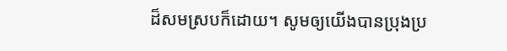ដ៏សមស្របក៏ដោយ។ សូមឲ្យយើងបានប្រុងប្រ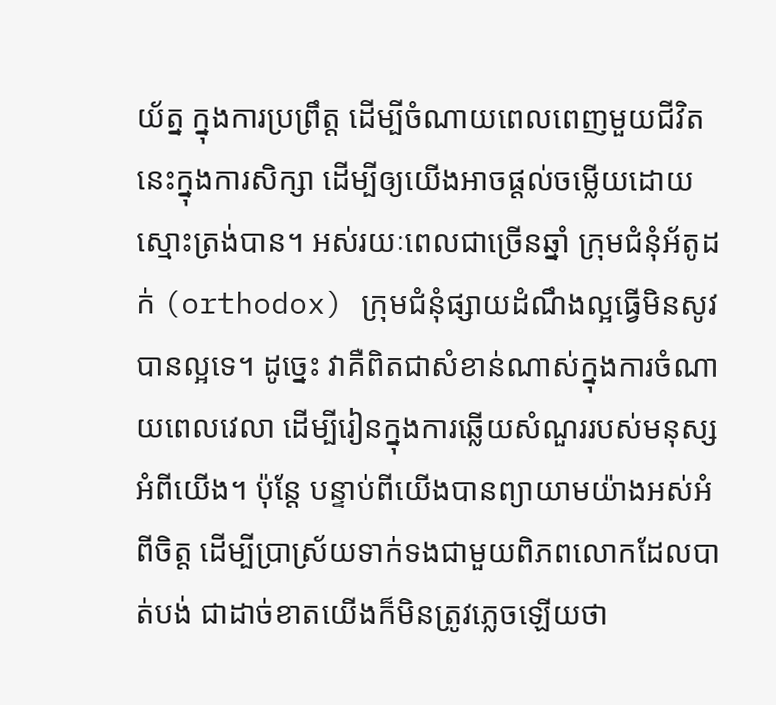យ័ត្ន ក្នុងការប្រព្រឹត្ត ដើម្បីចំណាយពេលពេញមួយជីវិតនេះក្នុងការសិក្សា ដើម្បីឲ្យយើងអាចផ្តល់ចម្លើយដោយស្មោះត្រង់បាន។ អស់រយៈពេលជាច្រើនឆ្នាំ ក្រុមជំនុំអ័តូដក់ (orthodox) ក្រុមជំនុំផ្សាយដំណឹងល្អធ្វើមិនសូវបានល្អទេ។ ដូច្នេះ វាគឺពិតជាសំខាន់ណាស់ក្នុងការចំណាយពេលវេលា ដើម្បីរៀនក្នុងការឆ្លើយសំណួររបស់មនុស្សអំពីយើង។ ប៉ុន្តែ បន្ទាប់ពីយើងបានព្យាយាមយ៉ាងអស់អំពីចិត្ត ដើម្បីប្រាស្រ័យទាក់ទងជាមួយពិភពលោកដែលបាត់បង់ ជាដាច់ខាតយើងក៏មិនត្រូវភ្លេចឡើយថា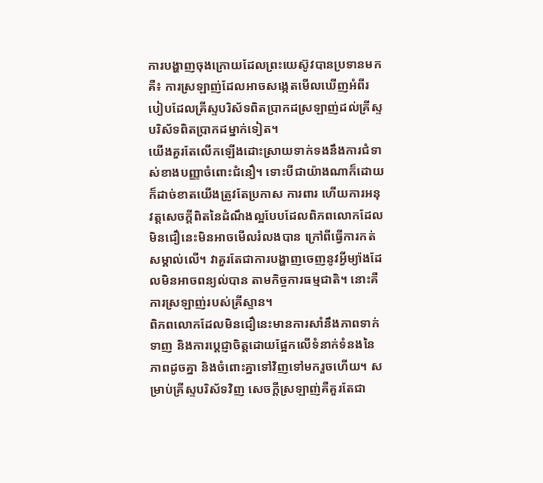ការបង្ហាញចុងក្រោយដែលព្រះយេស៊ូវបានប្រទានមកគឺ៖ ការស្រឡាញ់ដែលអាចសង្កេតមើលឃើញអំពីរបៀបដែលគ្រីស្ទបរិស័ទពិតប្រាកដស្រឡាញ់ដល់គ្រីស្ទបរិស័ទពិតប្រាកដម្នាក់ទៀត។
យើងគួរតែលើកឡើងដោះស្រាយទាក់ទងនឹងការជំទាស់ខាងបញ្ញាចំពោះជំនឿ។ ទោះបីជាយ៉ាងណាក៏ដោយក៏ដាច់ខាតយើងត្រូវតែប្រកាស ការពារ ហើយការអនុវត្តសេចក្តីពិតនៃដំណឹងល្អបែបដែលពិភពលោកដែលមិនជឿនេះមិនអាចមើលរំលងបាន ក្រៅពីធ្វើការកត់សម្គាល់លើ។ វាគួរតែជាការបង្ហាញចេញនូវអ្វីម្យ៉ាងដែលមិនអាចពន្យល់បាន តាមកិច្ចការធម្មជាតិ។ នោះគឺការស្រឡាញ់របស់គ្រីស្ទាន។
ពិភពលោកដែលមិនជឿនេះមានការសាំនឹងភាពទាក់ទាញ និងការប្ដេជ្ញាចិត្តដោយផ្អែកលើទំនាក់ទំនងនៃភាពដូចគ្នា និងចំពោះគ្នាទៅវិញទៅមករួចហើយ។ សម្រាប់គ្រីស្ទបរិស័ទវិញ សេចក្តីស្រឡាញ់គឺគួរតែជា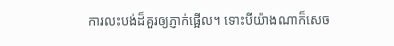ការលះបង់ដ៏គួរឲ្យភ្ញាក់ផ្អើល។ ទោះបីយ៉ាងណាក៏សេច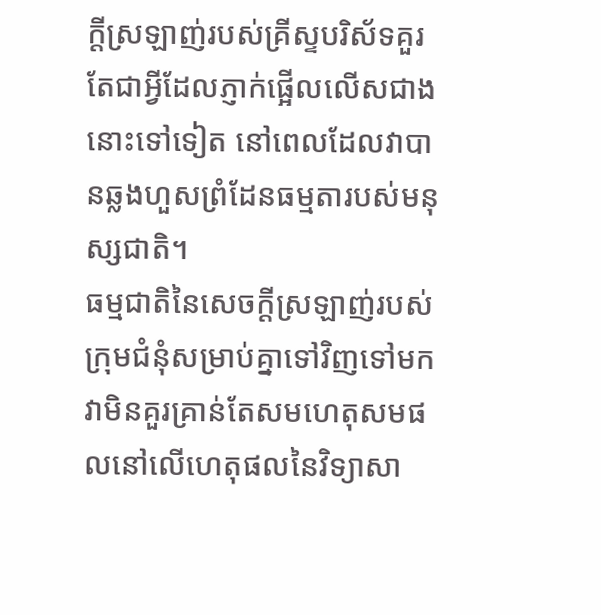ក្តីស្រឡាញ់របស់គ្រីស្ទបរិស័ទគួរតែជាអ្វីដែលភ្ញាក់ផ្អើលលើសជាងនោះទៅទៀត នៅពេលដែលវាបានឆ្លងហួសព្រំដែនធម្មតារបស់មនុស្សជាតិ។
ធម្មជាតិនៃសេចក្តីស្រឡាញ់របស់ក្រុមជំនុំសម្រាប់គ្នាទៅវិញទៅមក វាមិនគួរគ្រាន់តែសមហេតុសមផលនៅលើហេតុផលនៃវិទ្យាសា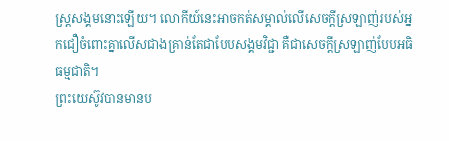ស្ត្រសង្គមនោះឡើយ។ លោកីយ៍នេះអាចកត់សម្គាល់លើសេចក្តីស្រឡាញ់របស់អ្នកជឿចំពោះគ្នាលើសជាងគ្រាន់តែជាបែបសង្គមវិជ្ជា គឺជាសេចក្តីស្រឡាញ់បែបអធិធម្មជាតិ។
ព្រះយេស៊ូវបានមានប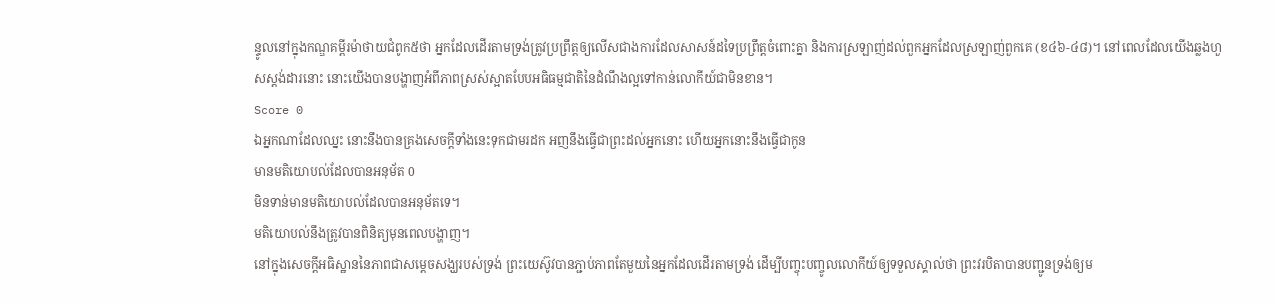ន្ទូលនៅក្នុងកណ្ឌគម្ពីរម៉ាថាយជំពូក៥ថា អ្នកដែលដើរតាមទ្រង់ត្រូវប្រព្រឹត្តឲ្យលើសជាងការដែលសាសន៍ដទៃប្រព្រឹត្តចំពោះគ្នា និងការស្រឡាញ់ដល់ពួកអ្នកដែលស្រឡាញ់ពួកគេ (ខ៤៦-៤៨)។ នៅពេលដែលយើងឆ្លងហួសស្តង់ដារនោះ នោះយើងបានបង្ហាញអំពីភាពស្រស់ស្អាតបែបអធិធម្មជាតិនៃដំណឹងល្អទៅកាន់លោកីយ៍ជាមិនខាន។
Score 0
ឯអ្នកណាដែលឈ្នះ នោះនឹងបានគ្រងសេចក្ដីទាំងនេះទុកជាមរដក អញនឹងធ្វើជាព្រះដល់អ្នកនោះ ហើយអ្នកនោះនឹងធ្វើជាកូន
មានមតិយោបល់ដែលបានអនុម័ត 0
មិនទាន់មានមតិយោបល់ដែលបានអនុម័តទេ។
មតិយោបល់នឹងត្រូវបានពិនិត្យមុនពេលបង្ហាញ។
នៅក្នុងសេចក្តីអធិស្ឋាននៃភាពជាសម្ដេចសង្ឃរបស់ទ្រង់ ព្រះយេស៊ូវបានភ្ជាប់ភាពតែមួយនៃអ្នកដែលដើរតាមទ្រង់ ដើម្បីបញ្ចុះបញ្ចូលលោកីយ៍ឲ្យទទួលស្គាល់ថា ព្រះវរបិតាបានបញ្ជូនទ្រង់ឲ្យម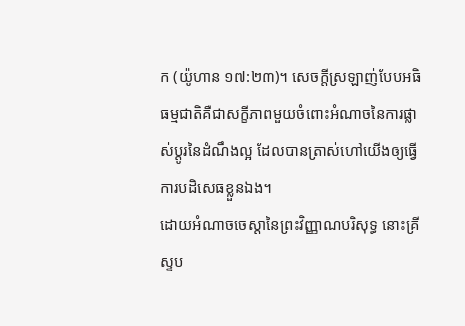ក (យ៉ូហាន ១៧:២៣)។ សេចក្តីស្រឡាញ់បែបអធិធម្មជាតិគឺជាសក្ខីភាពមួយចំពោះអំណាចនៃការផ្លាស់ប្ដូរនៃដំណឹងល្អ ដែលបានត្រាស់ហៅយើងឲ្យធ្វើការបដិសេធខ្លួនឯង។
ដោយអំណាចចេស្ដានៃព្រះវិញ្ញាណបរិសុទ្ធ នោះគ្រីស្ទប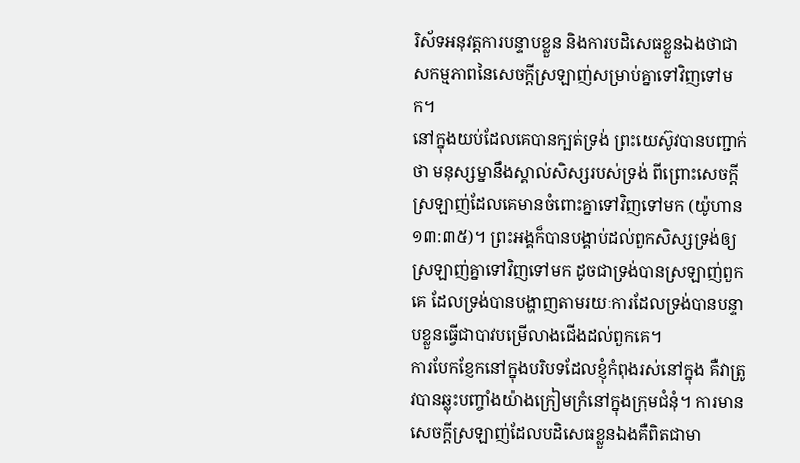រិស័ទអនុវត្តការបន្ទាបខ្លួន និងការបដិសេធខ្លួនឯងថាជាសកម្មភាពនៃសេចក្តីស្រឡាញ់សម្រាប់គ្នាទៅវិញទៅមក។
នៅក្នុងយប់ដែលគេបានក្បត់ទ្រង់ ព្រះយេស៊ូវបានបញ្ជាក់ថា មនុស្សម្នានឹងស្គាល់សិស្សរបស់ទ្រង់ ពីព្រោះសេចក្តីស្រឡាញ់ដែលគេមានចំពោះគ្នាទៅវិញទៅមក (យ៉ូហាន ១៣:៣៥)។ ព្រះអង្គក៏បានបង្គាប់ដល់ពួកសិស្សទ្រង់ឲ្យស្រឡាញ់គ្នាទៅវិញទៅមក ដូចជាទ្រង់បានស្រឡាញ់ពួកគេ ដែលទ្រង់បានបង្ហាញតាមរយៈការដែលទ្រង់បានបន្ទាបខ្លួនធ្វើជាបាវបម្រើលាងជើងដល់ពួកគេ។
ការបែកខ្ញែកនៅក្នុងបរិបទដែលខ្ញុំកំពុងរស់នៅក្នុង គឺវាត្រូវបានឆ្លុះបញ្ចាំងយ៉ាងក្រៀមក្រំនៅក្នុងក្រុមជំនុំ។ ការមានសេចក្តីស្រឡាញ់ដែលបដិសេធខ្លួនឯងគឺពិតជាមា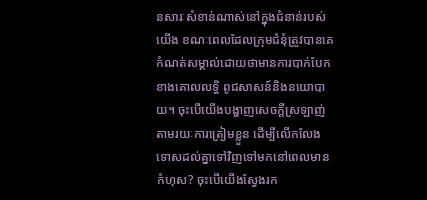នសារៈសំខាន់ណាស់នៅក្នុងជំនាន់របស់យើង ខណៈពេលដែលក្រុមជំនុំត្រូវបានគេកំណត់សម្គាល់ដោយថាមានការបាក់បែកខាងគោលលទ្ធិ ពូជសាសន៍និងនយោបាយ។ ចុះបើយើងបង្ហាញសេចក្ដីស្រឡាញ់ តាមរយៈការត្រៀមខ្លួន ដើម្បីលើកលែងទោសដល់គ្នាទៅវិញទៅមកនៅពេលមានកំហុស? ចុះបើយើងស្វែងរក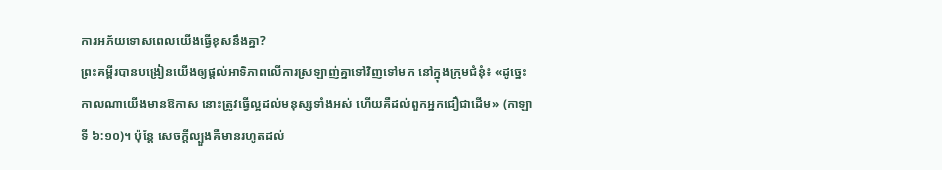ការអភ័យទោសពេលយើងធ្វើខុសនឹងគ្នា?
ព្រះគម្ពីរបានបង្រៀនយើងឲ្យផ្តល់អាទិភាពលើការស្រឡាញ់គ្នាទៅវិញទៅមក នៅក្នុងក្រុមជំនុំ៖ «ដូច្នេះ កាលណាយើងមានឱកាស នោះត្រូវធ្វើល្អដល់មនុស្សទាំងអស់ ហើយគឺដល់ពួកអ្នកជឿជាដើម» (កាឡាទី ៦:១០)។ ប៉ុន្តែ សេចក្តីល្បួងគឺមានរហូតដល់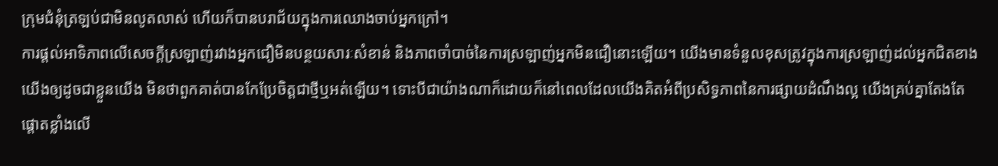ក្រុមជំនុំត្រឡប់ជាមិនលូតលាស់ ហើយក៏បានបរាជ័យក្នុងការឈោងចាប់អ្នកក្រៅ។
ការផ្តល់អាទិភាពលើសេចក្តីស្រឡាញ់រវាងអ្នកជឿមិនបន្ថយសារៈសំខាន់ និងភាពចាំបាច់នៃការស្រឡាញ់អ្នកមិនជឿនោះឡើយ។ យើងមានទំនួលខុសត្រូវក្នុងការស្រឡាញ់ដល់អ្នកជិតខាងយើងឲ្យដូចជាខ្លួនយើង មិនថាពួកគាត់បានកែប្រែចិត្តជាថ្មីឬអត់ឡើយ។ ទោះបីជាយ៉ាងណាក៏ដោយក៏នៅពេលដែលយើងគិតអំពីប្រសិទ្ធភាពនៃការផ្សាយដំណឹងល្អ យើងគ្រប់គ្នាតែងតែផ្ដោតខ្លាំងលើ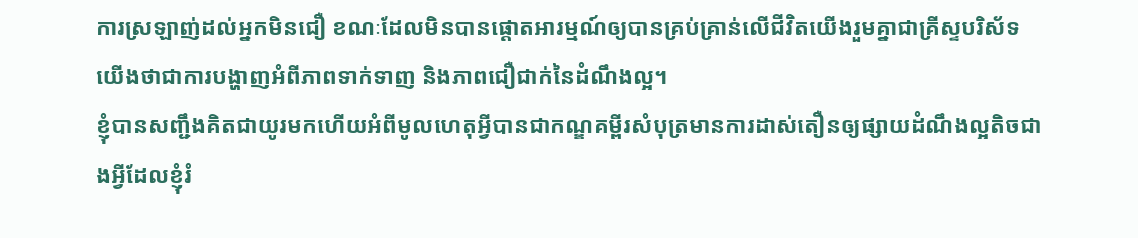ការស្រឡាញ់ដល់អ្នកមិនជឿ ខណៈដែលមិនបានផ្ដោតអារម្មណ៍ឲ្យបានគ្រប់គ្រាន់លើជីវិតយើងរួមគ្នាជាគ្រីស្ទបរិស័ទយើងថាជាការបង្ហាញអំពីភាពទាក់ទាញ និងភាពជឿជាក់នៃដំណឹងល្អ។
ខ្ញុំបានសញ្ជឹងគិតជាយូរមកហើយអំពីមូលហេតុអ្វីបានជាកណ្ឌគម្ពីរសំបុត្រមានការដាស់តឿនឲ្យផ្សាយដំណឹងល្អតិចជាងអ្វីដែលខ្ញុំរំ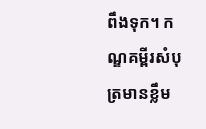ពឹងទុក។ កណ្ឌគម្ពីរសំបុត្រមានខ្លឹម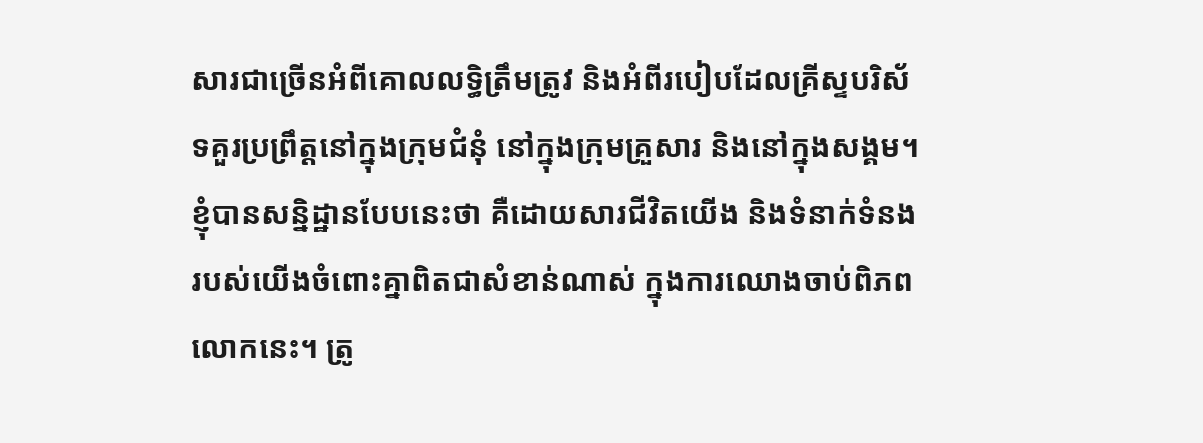សារជាច្រើនអំពីគោលលទ្ធិត្រឹមត្រូវ និងអំពីរបៀបដែលគ្រីស្ទបរិស័ទគួរប្រព្រឹត្តនៅក្នុងក្រុមជំនុំ នៅក្នុងក្រុមគ្រួសារ និងនៅក្នុងសង្គម។ ខ្ញុំបានសន្និដ្ឋានបែបនេះថា គឺដោយសារជីវិតយើង និងទំនាក់ទំនងរបស់យើងចំពោះគ្នាពិតជាសំខាន់ណាស់ ក្នុងការឈោងចាប់ពិភពលោកនេះ។ ត្រូ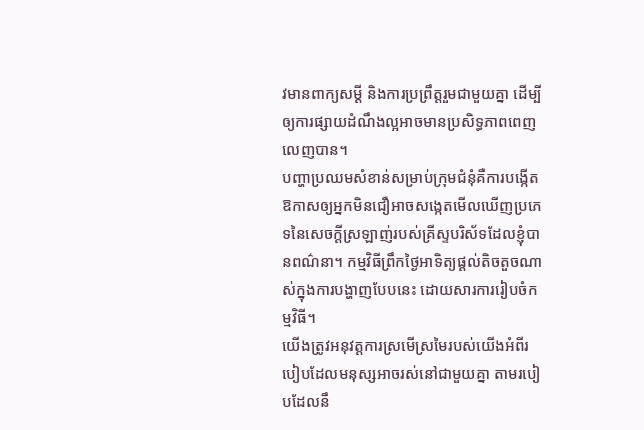វមានពាក្យសម្ដី និងការប្រព្រឹត្តរួមជាមួយគ្នា ដើម្បីឲ្យការផ្សាយដំណឹងល្អអាចមានប្រសិទ្ធភាពពេញលេញបាន។
បញ្ហាប្រឈមសំខាន់សម្រាប់ក្រុមជំនុំគឺការបង្កើតឱកាសឲ្យអ្នកមិនជឿអាចសង្កេតមើលឃើញប្រភេទនៃសេចក្ដីស្រឡាញ់របស់គ្រីស្ទបរិស័ទដែលខ្ញុំបានពណ៌នា។ កម្មវិធីព្រឹកថ្ងៃអាទិត្យផ្តល់តិចតួចណាស់ក្នុងការបង្ហាញបែបនេះ ដោយសារការរៀបចំកម្មវិធី។
យើងត្រូវអនុវត្តការស្រមើស្រមៃរបស់យើងអំពីរបៀបដែលមនុស្សអាចរស់នៅជាមួយគ្នា តាមរបៀបដែលនឹ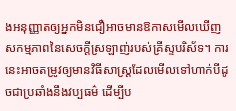ងអនុញ្ញាតឲ្យអ្នកមិនជឿអាចមានឱកាសមើលឃើញសកម្មភាពនៃសេចក្ដីស្រឡាញ់របស់គ្រីស្ទបរិស័ទ។ ការនេះអាចតម្រូវឲ្យមានវិធីសាស្ត្រដែលមើលទៅហាក់បីដូចជាប្រឆាំងនឹងវប្បធម៌ ដើម្បីប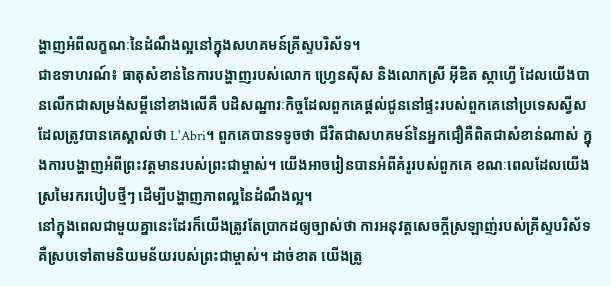ង្ហាញអំពីលក្ខណៈនៃដំណឹងល្អនៅក្នុងសហគមន៍គ្រីស្ទបរិស័ទ។
ជាឧទាហរណ៍៖ ធាតុសំខាន់នៃការបង្ហាញរបស់លោក ហ្វ្រេនស៊ីស និងលោកស្រី អ៊ីឌិត ស្កាហ្វើ ដែលយើងបានលើកជាសម្រង់សម្ដីនៅខាងលើគឺ បដិសណ្ឋារៈកិច្ចដែលពួកគេផ្តល់ជូននៅផ្ទះរបស់ពួកគេនៅប្រទេសស្វីសដែលត្រូវបានគេស្គាល់ថា L'Abri។ ពួកគេបានទទូចថា ជីវិតជាសហគមន៍នៃអ្នកជឿគឺពិតជាសំខាន់ណាស់ ក្នុងការបង្ហាញអំពីព្រះវត្តមានរបស់ព្រះជាម្ចាស់។ យើងអាចរៀនបានអំពីគំរូរបស់ពួកគេ ខណៈពេលដែលយើងស្រមៃរករបៀបថ្មីៗ ដើម្បីបង្ហាញភាពល្អនៃដំណឹងល្អ។
នៅក្នុងពេលជាមួយគ្នានេះដែរក៏យើងត្រូវតែប្រាកដឲ្យច្បាស់ថា ការអនុវត្តសេចក្តីស្រឡាញ់របស់គ្រីស្ទបរិស័ទគឺស្របទៅតាមនិយមន័យរបស់ព្រះជាម្ចាស់។ ដាច់ខាត យើងត្រូ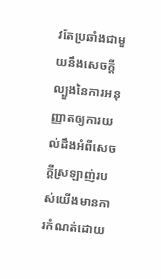វតែប្រឆាំងជាមួយនឹងសេចក្តីល្បួងនៃការអនុញ្ញាតឲ្យការយល់ដឹងអំពីសេចក្តីស្រឡាញ់របស់យើងមានការកំណត់ដោយ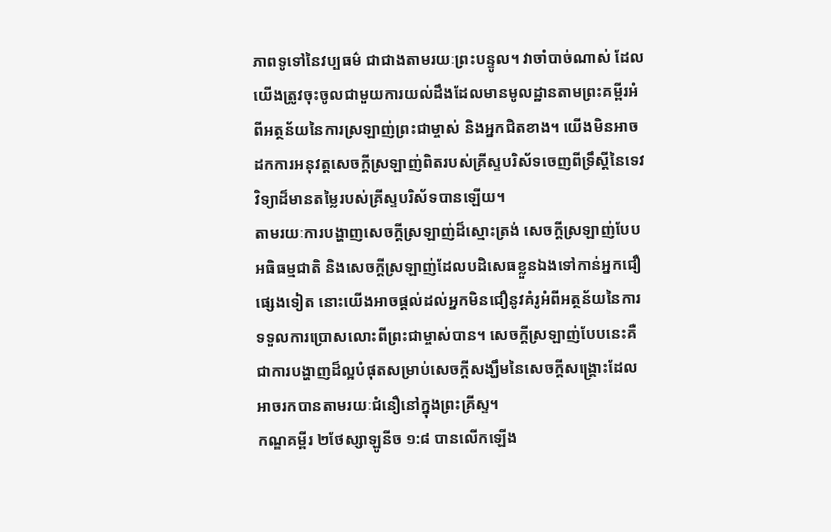ភាពទូទៅនៃវប្បធម៌ ជាជាងតាមរយៈព្រះបន្ទូល។ វាចាំបាច់ណាស់ ដែលយើងត្រូវចុះចូលជាមួយការយល់ដឹងដែលមានមូលដ្ឋានតាមព្រះគម្ពីរអំពីអត្ថន័យនៃការស្រឡាញ់ព្រះជាម្ចាស់ និងអ្នកជិតខាង។ យើងមិនអាចដកការអនុវត្តសេចក្តីស្រឡាញ់ពិតរបស់គ្រីស្ទបរិស័ទចេញពីទ្រឹស្ដីនៃទេវវិទ្យាដ៏មានតម្លៃរបស់គ្រីស្ទបរិស័ទបានឡើយ។
តាមរយៈការបង្ហាញសេចក្តីស្រឡាញ់ដ៏ស្មោះត្រង់ សេចក្តីស្រឡាញ់បែបអធិធម្មជាតិ និងសេចក្តីស្រឡាញ់ដែលបដិសេធខ្លួនឯងទៅកាន់អ្នកជឿផ្សេងទៀត នោះយើងអាចផ្តល់ដល់អ្នកមិនជឿនូវគំរូអំពីអត្ថន័យនៃការទទួលការប្រោសលោះពីព្រះជាម្ចាស់បាន។ សេចក្តីស្រឡាញ់បែបនេះគឺជាការបង្ហាញដ៏ល្អបំផុតសម្រាប់សេចក្តីសង្ឃឹមនៃសេចក្តីសង្គ្រោះដែលអាចរកបានតាមរយៈជំនឿនៅក្នុងព្រះគ្រីស្ទ។
កណ្ឌគម្ពីរ ២ថែស្សាឡូនីច ១:៨ បានលើកឡើង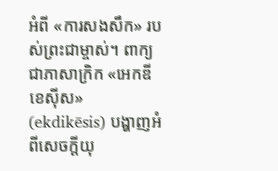អំពី «ការសងសឹក» របស់ព្រះជាម្ចាស់។ ពាក្យជាភាសាក្រិក «អេកឌីខេស៊ីស» (ekdikēsis) បង្ហាញអំពីសេចក្ដីយុ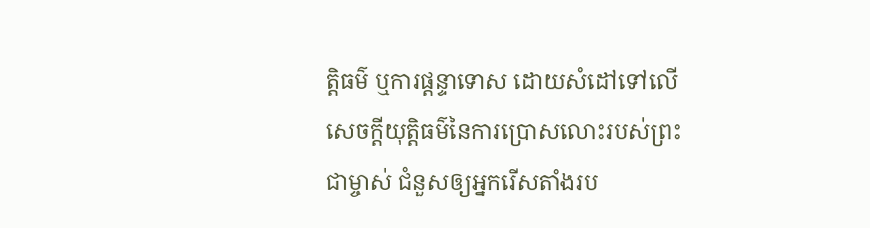ត្តិធម៌ ឬការផ្ដន្ទាទោស ដោយសំដៅទៅលើសេចក្ដីយុត្តិធម៌នៃការប្រោសលោះរបស់ព្រះជាម្ចាស់ ជំនួសឲ្យអ្នករើសតាំងរប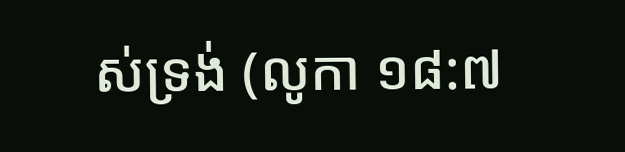ស់ទ្រង់ (លូកា ១៨:៧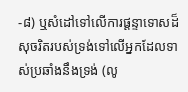-៨) ឬសំដៅទៅលើការផ្ដន្ទាទោសដ៏សុចរិតរបស់ទ្រង់ទៅលើអ្នកដែលទាស់ប្រឆាំងនឹងទ្រង់ (លូ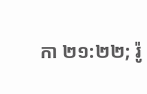កា ២១:២២; រ៉ូ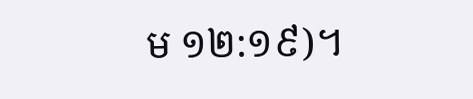ម ១២:១៩)។